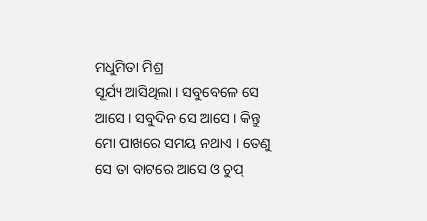ମଧୁମିତା ମିଶ୍ର
ସୂର୍ଯ୍ୟ ଆସିଥିଲା । ସବୁବେଳେ ସେ ଆସେ । ସବୁଦିନ ସେ ଆସେ । କିନ୍ତୁ ମୋ ପାଖରେ ସମୟ ନଥାଏ । ତେଣୁ ସେ ତା ବାଟରେ ଆସେ ଓ ଚୁପ୍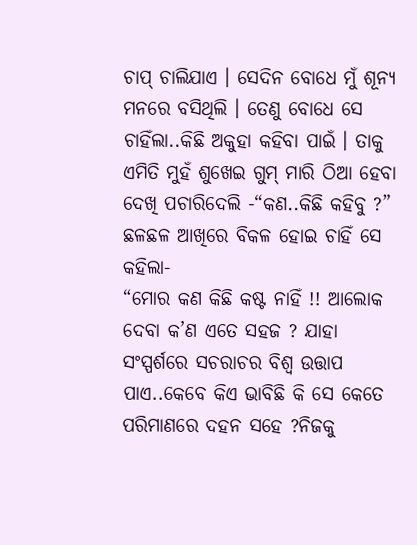ଚାପ୍ ଚାଲିଯାଏ । ସେଦିନ ବୋଧେ ମୁଁ ଶୂନ୍ୟ ମନରେ ବସିଥିଲି । ତେଣୁ ବୋଧେ ସେ ଚାହିଁଲା..କିଛି ଅକୁହା କହିବା ପାଇଁ । ତାକୁ ଏମିତି ମୁହଁ ଶୁଖେଇ ଗୁମ୍ ମାରି ଠିଆ ହେବା ଦେଖି ପଚାରିଦେଲି -“କଣ..କିଛି କହିବୁ ?”
ଛଳଛଳ ଆଖିରେ ବିକଳ ହୋଇ ଚାହିଁ ସେ କହିଲା-
“ମୋର କଣ କିଛି କଷ୍ଟ ନାହିଁ !! ଆଲୋକ ଦେବା କ’ଣ ଏତେ ସହଜ ? ଯାହା ସଂସ୍ପର୍ଶରେ ସଚରାଚର ବିଶ୍ଵ ଉତ୍ତାପ ପାଏ..କେବେ କିଏ ଭାବିଛି କି ସେ କେତେ ପରିମାଣରେ ଦହନ ସହେ ?ନିଜକୁ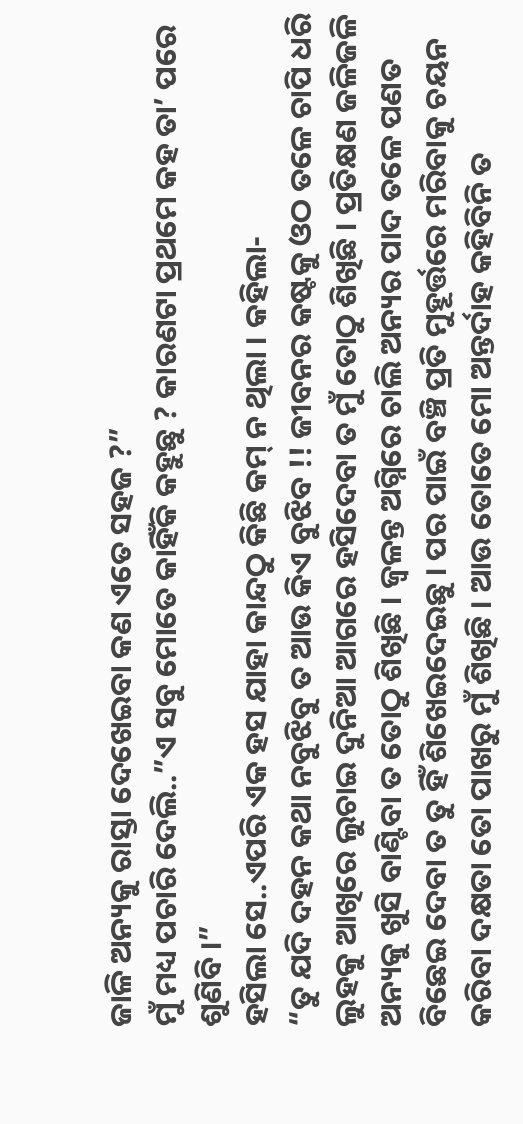ଜାଳି ଅନ୍ୟକୁ ରାସ୍ତା ଦେଖେଇବା କଣ ଏତେ ସହଜ ?”
ମୁଁ ମଧ୍ୟ ପଚାରି ଦେଲି..”ଏ ସବୁ ମୋତେ କାହିଁକି କହୁଛୁ ? କାରଣଟା ପ୍ରଥମେ କହ ତା’ ପରେ ଶୁଣିବି ।”
ହସିଲା ସେ..ଏପରି ଏକ ହସ ଯାହା କାନ୍ଦଠୁ କିଛି କମ୍ ନ ଥିଲା । କହିଲା-
“ତୁ ଯଦି ଦହନ କଥା ନବୁଝିବୁ ତ ଆଉ କିଏ ବୁଝିବ !! ଜୀବନର କଷ୍ଟକୁ ଓଠ ତଳେ ଚାପି ଧରି ଲୁହକୁ ଆଖିରେ ଲୁଚାଇ ଦୁନିଆ ଆଗରେ ହସିଦେବା ତ ମୁଁ ତୋଠୁ ଶିଖିଛି । ପ୍ରତିକ୍ଷଣ ଜଳିଜଳି ଅନ୍ୟକୁ ଖୁସି ବାଣ୍ଟିବା ତ ତୋଠୁ ଶିଖିଛି । ଜ୍ୱଳନ୍ତ ଅଗ୍ନିରେ ଚାଲି ଅନ୍ୟର ପାଦ ତଳେ ପଣତ ବିଛେଇ ଦେବା ତ ତୁ ହିଁ ଶିଖେଇଦେଇଛୁ । ପର ପାଇଁ ବଞ୍ଚି ପ୍ରତି ମୁହୂର୍ତ୍ତରେ ମରିବାକୁ ଚୟନ କରିବା ଦକ୍ଷତା ତୋ ପାଖରୁ ମୁଁ ଶିଖିଛି । ଆଉ ତୋତେ ମୋ ଅନ୍ତର୍ଦାହ କହିବିନି ତ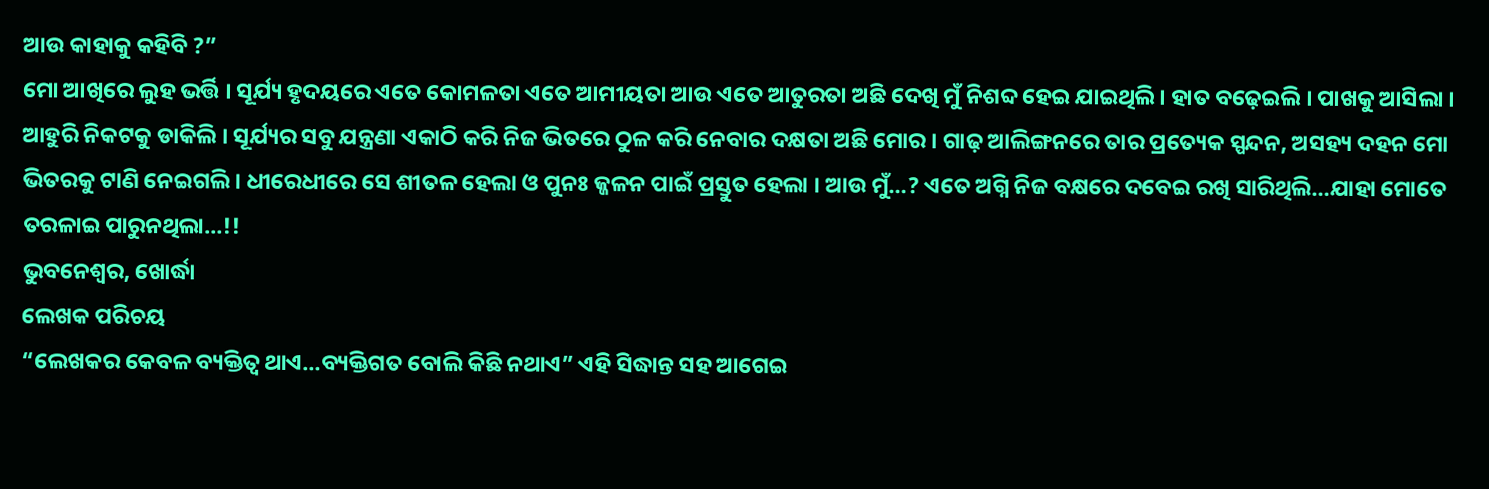ଆଉ କାହାକୁ କହିବି ?”
ମୋ ଆଖିରେ ଲୁହ ଭର୍ତ୍ତି । ସୂର୍ଯ୍ୟ ହୃଦୟରେ ଏତେ କୋମଳତା ଏତେ ଆମୀୟତା ଆଉ ଏତେ ଆତୁରତା ଅଛି ଦେଖି ମୁଁ ନିଶବ୍ଦ ହେଇ ଯାଇଥିଲି । ହାତ ବଢ଼େଇଲି । ପାଖକୁ ଆସିଲା । ଆହୁରି ନିକଟକୁ ଡାକିଲି । ସୂର୍ଯ୍ୟର ସବୁ ଯନ୍ତ୍ରଣା ଏକାଠି କରି ନିଜ ଭିତରେ ଠୁଳ କରି ନେବାର ଦକ୍ଷତା ଅଛି ମୋର । ଗାଢ଼ ଆଲିଙ୍ଗନରେ ତାର ପ୍ରତ୍ୟେକ ସ୍ପନ୍ଦନ, ଅସହ୍ୟ ଦହନ ମୋ ଭିତରକୁ ଟାଣି ନେଇଗଲି । ଧୀରେଧୀରେ ସେ ଶୀତଳ ହେଲା ଓ ପୁନଃ ଜ୍ଜଳନ ପାଇଁ ପ୍ରସ୍ତୁତ ହେଲା । ଆଉ ମୁଁ…? ଏତେ ଅଗ୍ନି ନିଜ ବକ୍ଷରେ ଦବେଇ ରଖି ସାରିଥିଲି…ଯାହା ମୋତେ ତରଳାଇ ପାରୁନଥିଲା…!!
ଭୁବନେଶ୍ଵର, ଖୋର୍ଦ୍ଧା
ଲେଖକ ପରିଚୟ
“ଲେଖକର କେବଳ ବ୍ୟକ୍ତିତ୍ୱ ଥାଏ…ବ୍ୟକ୍ତିଗତ ବୋଲି କିଛି ନଥାଏ” ଏହି ସିଦ୍ଧାନ୍ତ ସହ ଆଗେଇ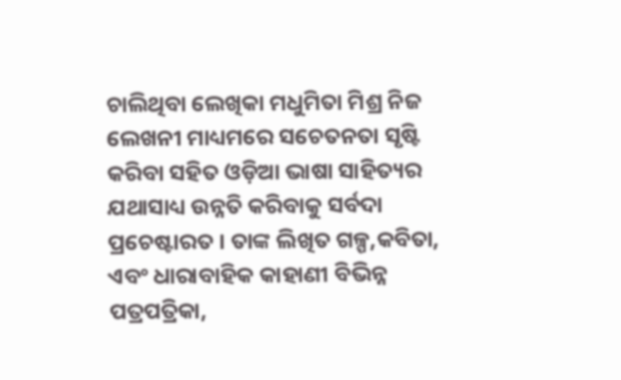ଚାଲିଥିବା ଲେଖିକା ମଧୁମିତା ମିଶ୍ର ନିଜ ଲେଖନୀ ମାଧ୍ୟମରେ ସଚେତନତା ସୃଷ୍ଟି କରିବା ସହିତ ଓଡ଼ିଆ ଭାଷା ସାହିତ୍ୟର ଯଥାସାଧ୍ୟ ଉନ୍ନତି କରିବାକୁ ସର୍ବଦା ପ୍ରଚେଷ୍ଟାରତ । ତାଙ୍କ ଲିଖିତ ଗଳ୍ପ,କବିତା, ଏବଂ ଧାରାବାହିକ କାହାଣୀ ବିଭିନ୍ନ ପତ୍ରପତ୍ରିକା,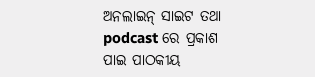ଅନଲାଇନ୍ ସାଇଟ ତଥା podcast ରେ ପ୍ରକାଶ ପାଇ ପାଠକୀୟ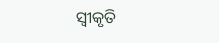ସ୍ଵୀକୃତି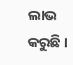ଲାଭ କରୁଛି ।